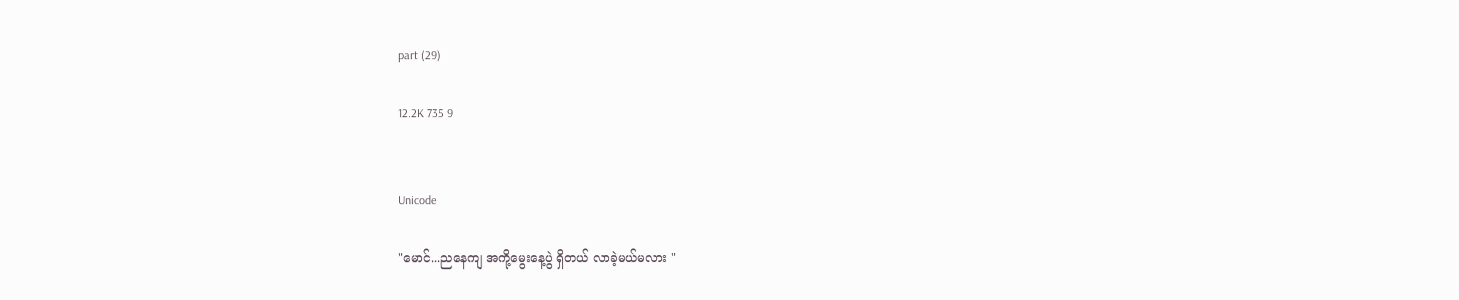part (29)

12.2K 735 9


Unicode

"မောင်...ညနေကျ အကို့မွေးနေ့ပွဲ ရှိတယ် လာခဲ့မယ်မလား "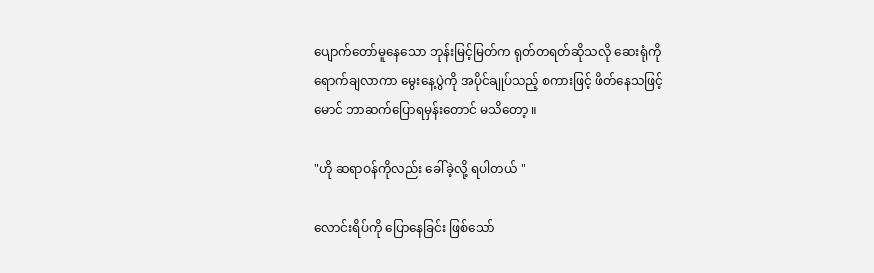ပျောက်တော်မူနေသော ဘုန်းမြင့်မြတ်က ရုတ်တရတ်ဆိုသလို ဆေးရုံကို ရောက်ချလာကာ မွေးနေ့ပွဲကို အပိုင်ချုပ်သည့် စကားဖြင့် ဖိတ်နေသဖြင့် မောင် ဘာဆက်ပြောရမှန်းတောင် မသိတော့ ။

"ဟို ဆရာဝန်ကိုလည်း ခေါ်ခဲ့လို့ ရပါတယ် "

လောင်းရိပ်ကို ပြောနေခြင်း ဖြစ်သော်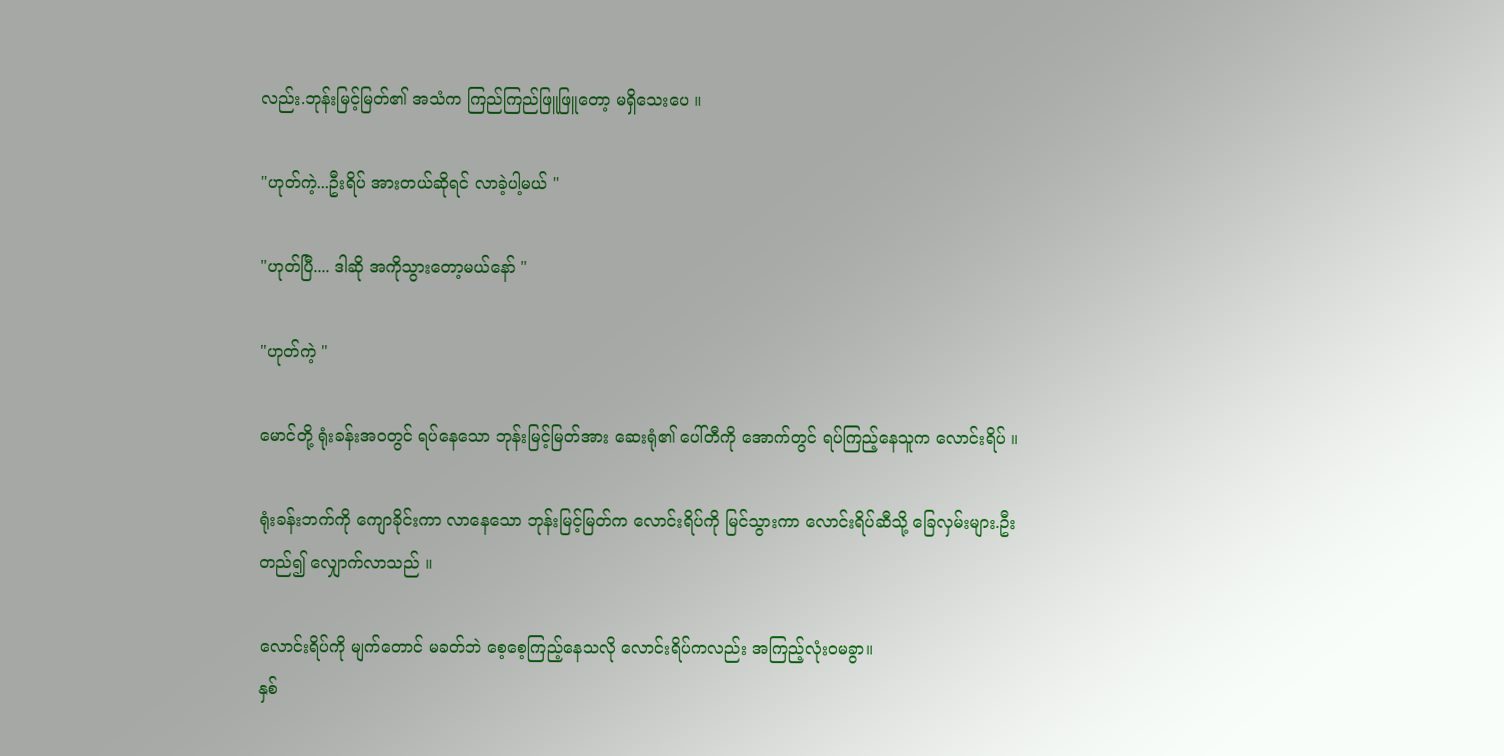လည်း.ဘုန်းမြင့်မြတ်၏ အသံက ကြည်ကြည်ဖြူဖြူတော့ မရှိသေးပေ ။

"ဟုတ်ကဲ့...ဦးရိပ် အားတယ်ဆိုရင် လာခဲ့ပါ့မယ် "

"ဟုတ်ပြီ.... ဒါဆို အကိုသွားတော့မယ်နော် "

"ဟုတ်ကဲ့ "

မောင်တို့ ရုံးခန်းအဝတွင် ရပ်နေသော ဘုန်းမြင့်မြတ်အား ဆေးရုံ၏ ပေါ်တီကို အောက်တွင် ရပ်ကြည့်နေသူက လောင်းရိပ် ။

ရုံးခန်းဘက်ကို ကျောခိုင်းကာ လာနေသော ဘုန်းမြင့်မြတ်က လောင်းရိပ်ကို မြင်သွားကာ လောင်းရိပ်ဆီသို့ ခြေလှမ်းများ.ဦးတည်၍ လျှောက်လာသည် ။

လောင်းရိပ်ကို မျက်တောင် မခတ်ဘဲ စေ့စေ့ကြည့်နေသလို လောင်းရိပ်ကလည်း အကြည့်လုံးဝမခွာ။
နှစ်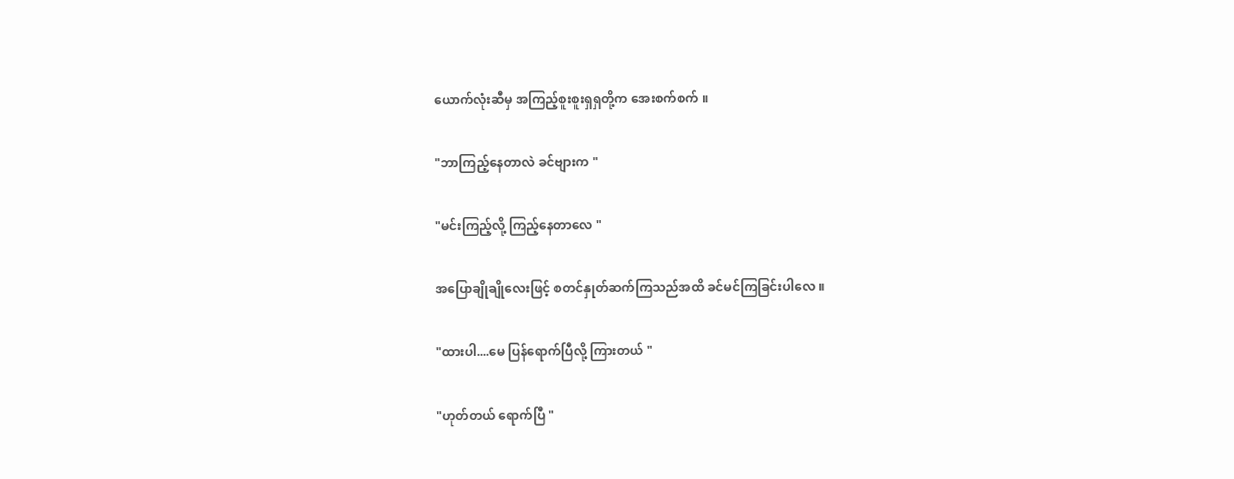ယောက်လုံးဆီမှ အကြည့်စူးစူးရှရှတို့က အေးစက်စက် ။

"ဘာကြည့်နေတာလဲ ခင်ဗျားက "

"မင်းကြည့်လို့ ကြည့်နေတာလေ "

အပြောချိုချိုလေးဖြင့် စတင်နှုတ်ဆက်ကြသည်အထိ ခင်မင်ကြခြင်းပါလေ ။

"ထားပါ....မေ ပြန်ရောက်ပြီလို့ ကြားတယ် "

"ဟုတ်တယ် ရောက်ပြီ "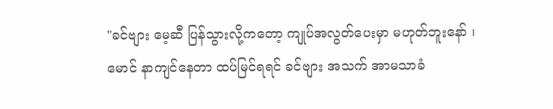"ခင်ဗျား မေ့ဆီ ပြန်သွားလို့ကတော့ ကျုပ်အလွတ်ပေးမှာ မဟုတ်ဘူးနော် ၊ မောင် နာကျင်နေတာ ထပ်မြင်ရရင် ခင်ဗျား အသက် အာမသာခံ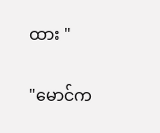ထား "

"မောင်က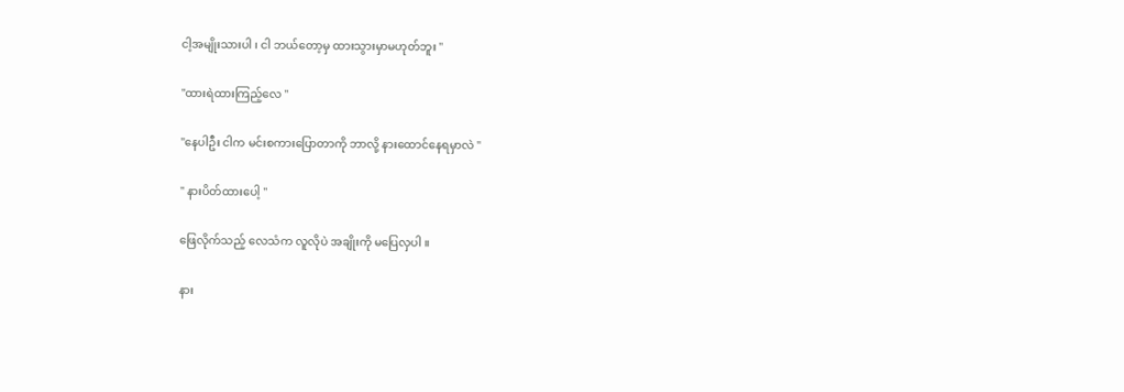ငါ့အမျိုးသားပါ ၊ ငါ ဘယ်တော့မှ ထားသွားမှာမဟုတ်ဘူး "

"ထားရဲထားကြည့်လေ "

"နေပါဦး ငါက မင်းစကားပြောတာကို ဘာလို့ နားထောင်နေရမှာလဲ "

" နားပိတ်ထားပေါ့ "

ဖြေလိုက်သည့် လေသံက လူလိုပဲ အချိုးကို မပြေလှပါ ။

နား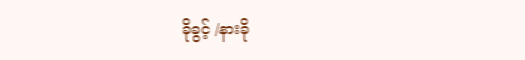ခိုခွင့် /နားခို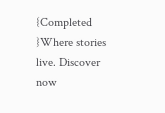{Completed }Where stories live. Discover now